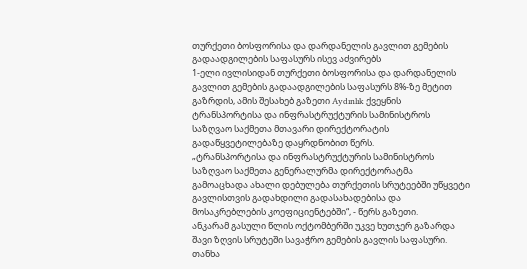თურქეთი ბოსფორისა და დარდანელის გავლით გემების გადაადგილების საფასურს ისევ აძვირებს
1-ელი ივლისიდან თურქეთი ბოსფორისა და დარდანელის გავლით გემების გადაადგილების საფასურს 8%-ზე მეტით გაზრდის, ამის შესახებ გაზეთი Aydınlık ქვეყნის ტრანსპორტისა და ინფრასტრუქტურის სამინისტროს საზღვაო საქმეთა მთავარი დირექტორატის გადაწყვეტილებაზე დაყრდნობით წერს.
„ტრანსპორტისა და ინფრასტრუქტურის სამინისტროს საზღვაო საქმეთა გენერალურმა დირექტორატმა გამოაცხადა ახალი დებულება თურქეთის სრუტეებში უწყვეტი გავლისთვის გადახდილი გადასახადებისა და მოსაკრებლების კოეფიციენტებში“, - წერს გაზეთი.
ანკარამ გასული წლის ოქტომბერში უკვე ხუთჯერ გაზარდა შავი ზღვის სრუტეში სავაჭრო გემების გავლის საფასური. თანხა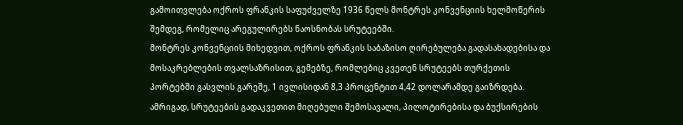გამოითვლება ოქროს ფრანკის საფუძველზე 1936 წელს მონტრეს კონვენციის ხელმოწერის შემდეგ, რომელიც არეგულირებს ნაოსნობას სრუტეებში.
მონტრეს კონვენციის მიხედვით, ოქროს ფრანკის საბაზისო ღირებულება გადასახადებისა და მოსაკრებლების თვალსაზრისით, გემებზე, რომლებიც კვეთენ სრუტეებს თურქეთის პორტებში გასვლის გარეშე, 1 ივლისიდან 8,3 პროცენტით 4,42 დოლარამდე გაიზრდება.
ამრიგად, სრუტეების გადაკვეთით მიღებული შემოსავალი, პილოტირებისა და ბუქსირების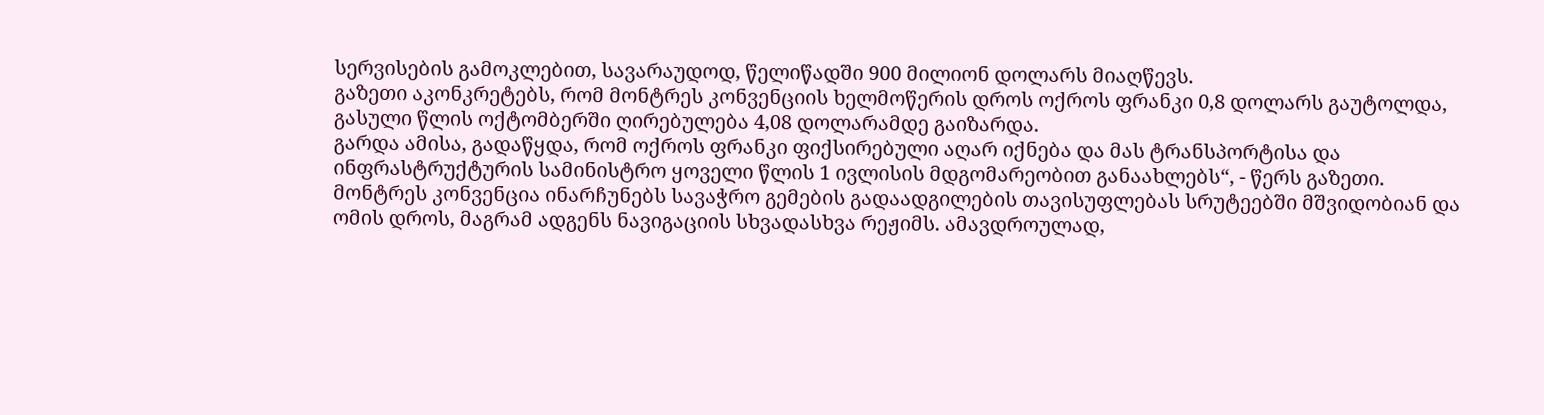სერვისების გამოკლებით, სავარაუდოდ, წელიწადში 900 მილიონ დოლარს მიაღწევს.
გაზეთი აკონკრეტებს, რომ მონტრეს კონვენციის ხელმოწერის დროს ოქროს ფრანკი 0,8 დოლარს გაუტოლდა, გასული წლის ოქტომბერში ღირებულება 4,08 დოლარამდე გაიზარდა.
გარდა ამისა, გადაწყდა, რომ ოქროს ფრანკი ფიქსირებული აღარ იქნება და მას ტრანსპორტისა და ინფრასტრუქტურის სამინისტრო ყოველი წლის 1 ივლისის მდგომარეობით განაახლებს“, - წერს გაზეთი.
მონტრეს კონვენცია ინარჩუნებს სავაჭრო გემების გადაადგილების თავისუფლებას სრუტეებში მშვიდობიან და ომის დროს, მაგრამ ადგენს ნავიგაციის სხვადასხვა რეჟიმს. ამავდროულად,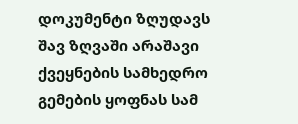დოკუმენტი ზღუდავს შავ ზღვაში არაშავი ქვეყნების სამხედრო გემების ყოფნას სამ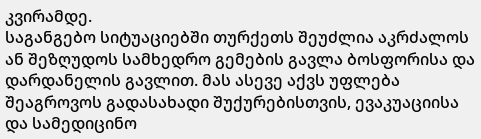კვირამდე.
საგანგებო სიტუაციებში თურქეთს შეუძლია აკრძალოს ან შეზღუდოს სამხედრო გემების გავლა ბოსფორისა და დარდანელის გავლით. მას ასევე აქვს უფლება შეაგროვოს გადასახადი შუქურებისთვის, ევაკუაციისა და სამედიცინო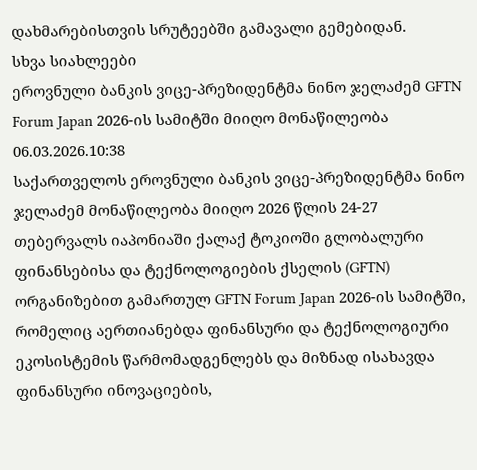დახმარებისთვის სრუტეებში გამავალი გემებიდან.
სხვა სიახლეები
ეროვნული ბანკის ვიცე-პრეზიდენტმა ნინო ჯელაძემ GFTN Forum Japan 2026-ის სამიტში მიიღო მონაწილეობა
06.03.2026.10:38
საქართველოს ეროვნული ბანკის ვიცე-პრეზიდენტმა ნინო ჯელაძემ მონაწილეობა მიიღო 2026 წლის 24-27 თებერვალს იაპონიაში ქალაქ ტოკიოში გლობალური ფინანსებისა და ტექნოლოგიების ქსელის (GFTN) ორგანიზებით გამართულ GFTN Forum Japan 2026-ის სამიტში, რომელიც აერთიანებდა ფინანსური და ტექნოლოგიური ეკოსისტემის წარმომადგენლებს და მიზნად ისახავდა ფინანსური ინოვაციების,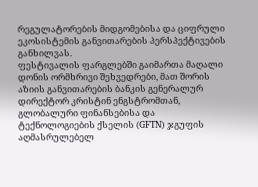რეგულატორების მიდგომებისა და ციფრული ეკოსისტემის განვითარების პერსპექტივების განხილვას.
ფესტივალის ფარგლებში გაიმართა მაღალი დონის ორმხრივი შეხვედრები, მათ შორის აზიის განვითარების ბანკის გენერალურ დირექტორ კრისტინ ენგსტრომთან, გლობალური ფინანსებისა და ტექნოლოგიების ქსელის (GFTN) ჯგუფის აღმასრულებელ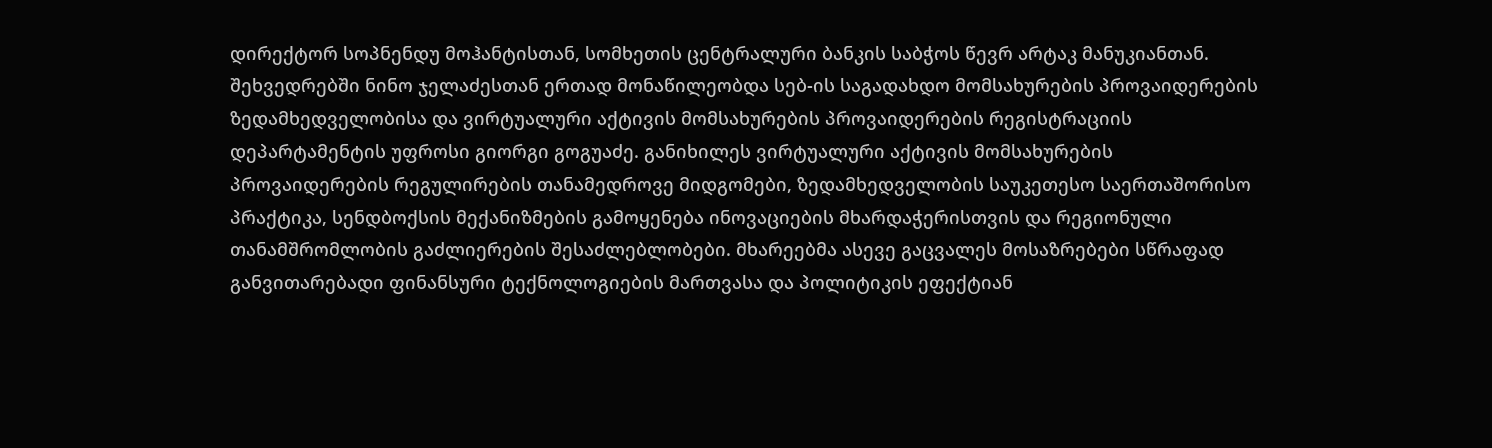დირექტორ სოპნენდუ მოჰანტისთან, სომხეთის ცენტრალური ბანკის საბჭოს წევრ არტაკ მანუკიანთან. შეხვედრებში ნინო ჯელაძესთან ერთად მონაწილეობდა სებ-ის საგადახდო მომსახურების პროვაიდერების ზედამხედველობისა და ვირტუალური აქტივის მომსახურების პროვაიდერების რეგისტრაციის დეპარტამენტის უფროსი გიორგი გოგუაძე. განიხილეს ვირტუალური აქტივის მომსახურების პროვაიდერების რეგულირების თანამედროვე მიდგომები, ზედამხედველობის საუკეთესო საერთაშორისო პრაქტიკა, სენდბოქსის მექანიზმების გამოყენება ინოვაციების მხარდაჭერისთვის და რეგიონული თანამშრომლობის გაძლიერების შესაძლებლობები. მხარეებმა ასევე გაცვალეს მოსაზრებები სწრაფად განვითარებადი ფინანსური ტექნოლოგიების მართვასა და პოლიტიკის ეფექტიან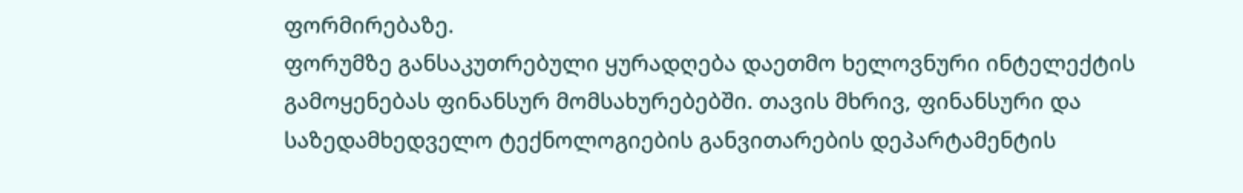ფორმირებაზე.
ფორუმზე განსაკუთრებული ყურადღება დაეთმო ხელოვნური ინტელექტის გამოყენებას ფინანსურ მომსახურებებში. თავის მხრივ, ფინანსური და საზედამხედველო ტექნოლოგიების განვითარების დეპარტამენტის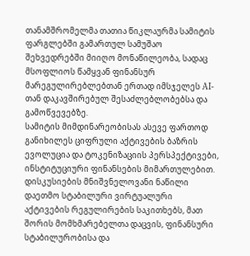თანამშრომელმა თათია წიკლაურმა სამიტის ფარგლებში გამართულ სამუშაო შეხვედრებში მიიღო მონაწილეობა, სადაც მსოფლიოს წამყვან ფინანსურ მარეგულირებლებთან ერთად იმსჯელეს AI-თან დაკავშირებულ შესაძლებლობებსა და გამოწვევებზე.
სამიტის მიმდინარეობისას ასევე ფართოდ განიხილეს ციფრული აქტივების ბაზრის ევოლუცია და ტოკენიზაციის პერსპექტივები, ინსტიტუციური ფინანსების მიმართულებით. დისკუსიების მნიშვნელოვანი ნაწილი დაეთმო სტაბილური ვირტუალური აქტივების რეგულირების საკითხებს, მათ შორის მომხმარებელთა დაცვის, ფინანსური სტაბილურობისა და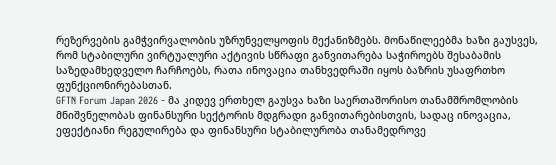რეზერვების გამჭვირვალობის უზრუნველყოფის მექანიზმებს. მონაწილეებმა ხაზი გაუსვეს, რომ სტაბილური ვირტუალური აქტივის სწრაფი განვითარება საჭიროებს შესაბამის საზედამხედველო ჩარჩოებს, რათა ინოვაცია თანხვედრაში იყოს ბაზრის უსაფრთხო ფუნქციონირებასთან.
GFTN Forum Japan 2026 - მა კიდევ ერთხელ გაუსვა ხაზი საერთაშორისო თანამშრომლობის მნიშვნელობას ფინანსური სექტორის მდგრადი განვითარებისთვის, სადაც ინოვაცია, ეფექტიანი რეგულირება და ფინანსური სტაბილურობა თანამედროვე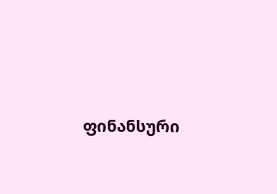ფინანსური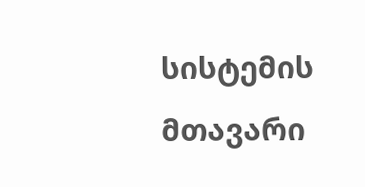სისტემის მთავარი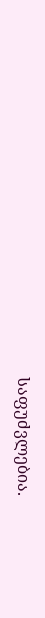საფუძვლებია.